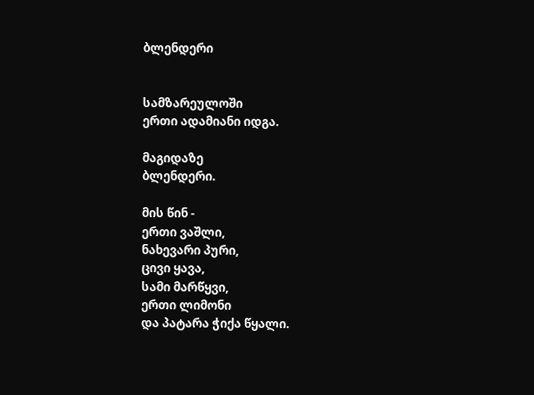ბლენდერი


სამზარეულოში
ერთი ადამიანი იდგა.

მაგიდაზე
ბლენდერი.

მის წინ -
ერთი ვაშლი,
ნახევარი პური,
ცივი ყავა,
სამი მარწყვი,
ერთი ლიმონი
და პატარა ჭიქა წყალი.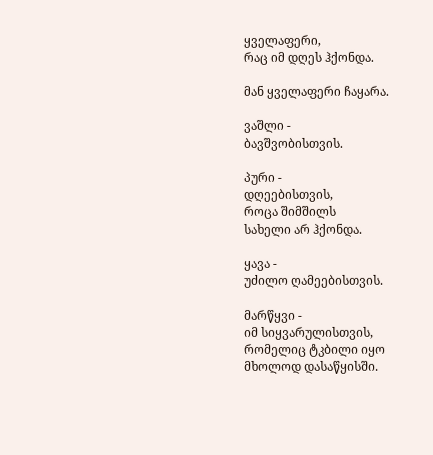ყველაფერი,
რაც იმ დღეს ჰქონდა.

მან ყველაფერი ჩაყარა.

ვაშლი -
ბავშვობისთვის.

პური -
დღეებისთვის,
როცა შიმშილს
სახელი არ ჰქონდა.

ყავა -
უძილო ღამეებისთვის.

მარწყვი -
იმ სიყვარულისთვის,
რომელიც ტკბილი იყო
მხოლოდ დასაწყისში.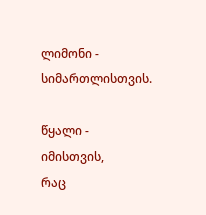ლიმონი -
სიმართლისთვის.

წყალი -
იმისთვის,
რაც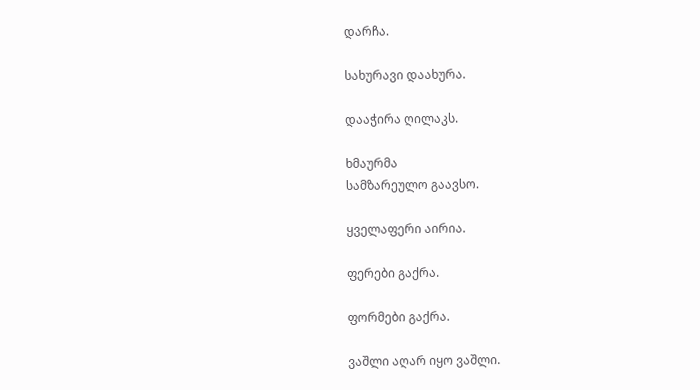დარჩა.

სახურავი დაახურა.

დააჭირა ღილაკს.

ხმაურმა
სამზარეულო გაავსო.

ყველაფერი აირია.

ფერები გაქრა.

ფორმები გაქრა.

ვაშლი აღარ იყო ვაშლი.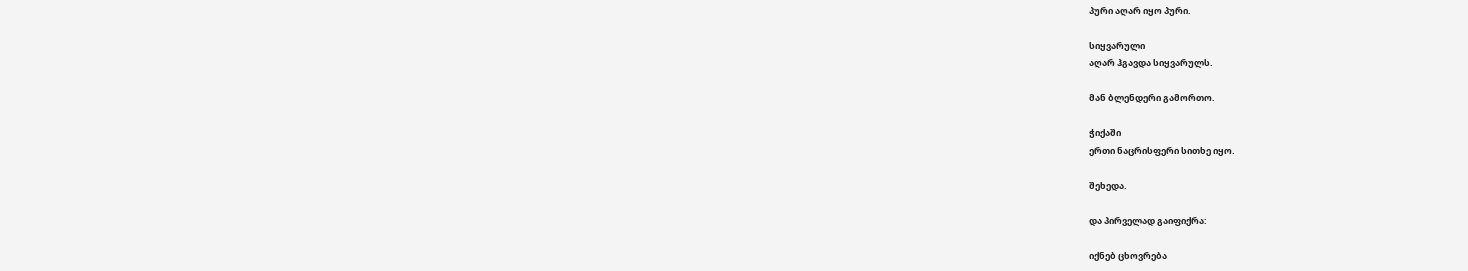პური აღარ იყო პური.

სიყვარული
აღარ ჰგავდა სიყვარულს.

მან ბლენდერი გამორთო.

ჭიქაში
ერთი ნაცრისფერი სითხე იყო.

შეხედა.

და პირველად გაიფიქრა:

იქნებ ცხოვრება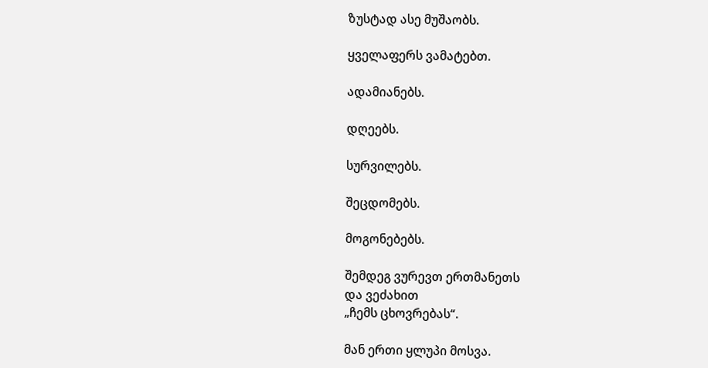ზუსტად ასე მუშაობს.

ყველაფერს ვამატებთ.

ადამიანებს.

დღეებს.

სურვილებს.

შეცდომებს.

მოგონებებს.

შემდეგ ვურევთ ერთმანეთს
და ვეძახით
„ჩემს ცხოვრებას“.

მან ერთი ყლუპი მოსვა.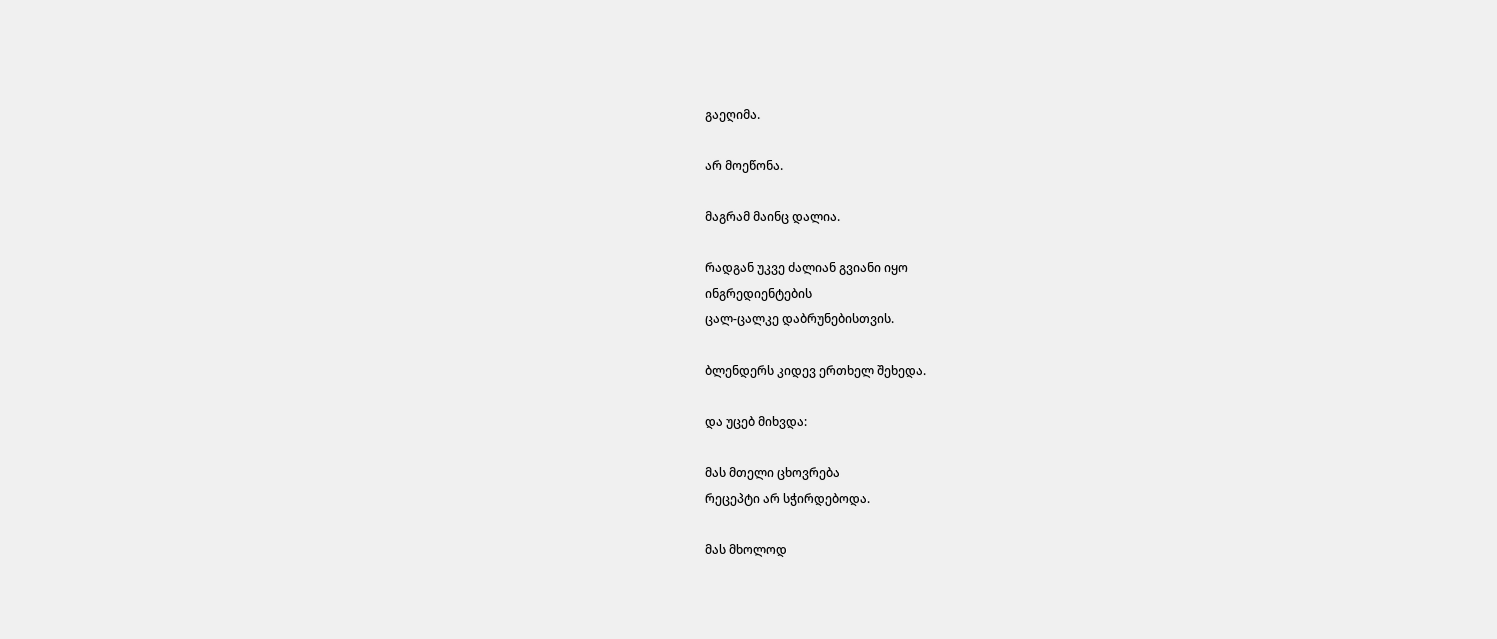გაეღიმა.

არ მოეწონა.

მაგრამ მაინც დალია.

რადგან უკვე ძალიან გვიანი იყო
ინგრედიენტების
ცალ-ცალკე დაბრუნებისთვის.

ბლენდერს კიდევ ერთხელ შეხედა.

და უცებ მიხვდა:

მას მთელი ცხოვრება
რეცეპტი არ სჭირდებოდა.

მას მხოლოდ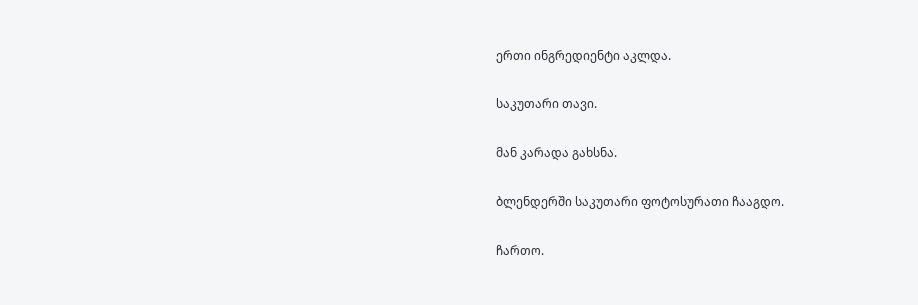ერთი ინგრედიენტი აკლდა.

საკუთარი თავი.

მან კარადა გახსნა.

ბლენდერში საკუთარი ფოტოსურათი ჩააგდო.

ჩართო.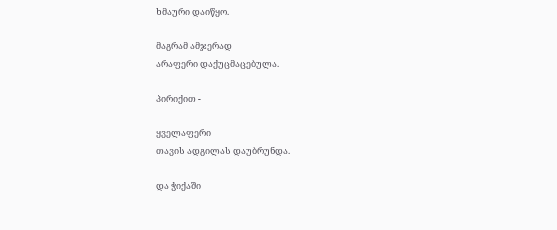ხმაური დაიწყო.

მაგრამ ამჯერად
არაფერი დაქუცმაცებულა.

პირიქით -

ყველაფერი
თავის ადგილას დაუბრუნდა.

და ჭიქაში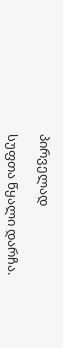პირველად

სუფთა წყალი დარჩა.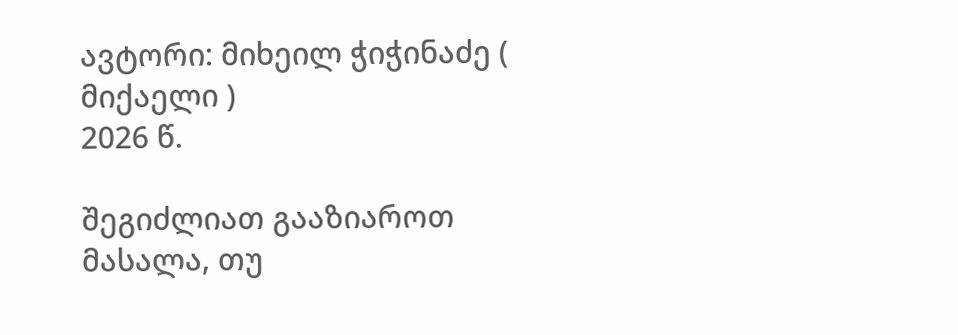ავტორი: მიხეილ ჭიჭინაძე ( მიქაელი )
2026 წ.

შეგიძლიათ გააზიაროთ მასალა, თუ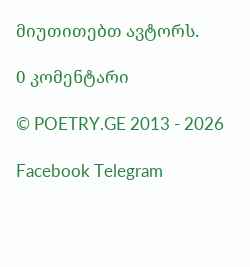მიუთითებთ ავტორს.

0 კომენტარი

© POETRY.GE 2013 - 2026

Facebook Telegram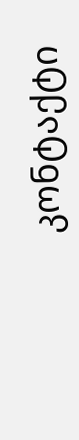კონტაქტი